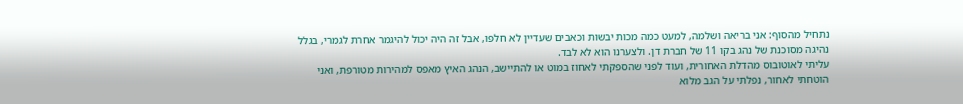נתחיל מהסוף: אני בריאה ושלמה, למעט כמה מכות יבשות וכאבים שעדיין לא חלפו, אבל זה היה יכול להיגמר אחרת לגמרי, בגלל נהיגה מסוכנת של נהג בקו 11 של חברת דן. ולצערנו הוא לא לבד.
עליתי לאוטובוס מהדלת האחורית, ועוד לפני שהספקתי לאחוז במוט או להתיישב, הנהג האיץ מאפס למהירות מטורפת, ואני הוטחתי לאחור, נפלתי על הגב מלוא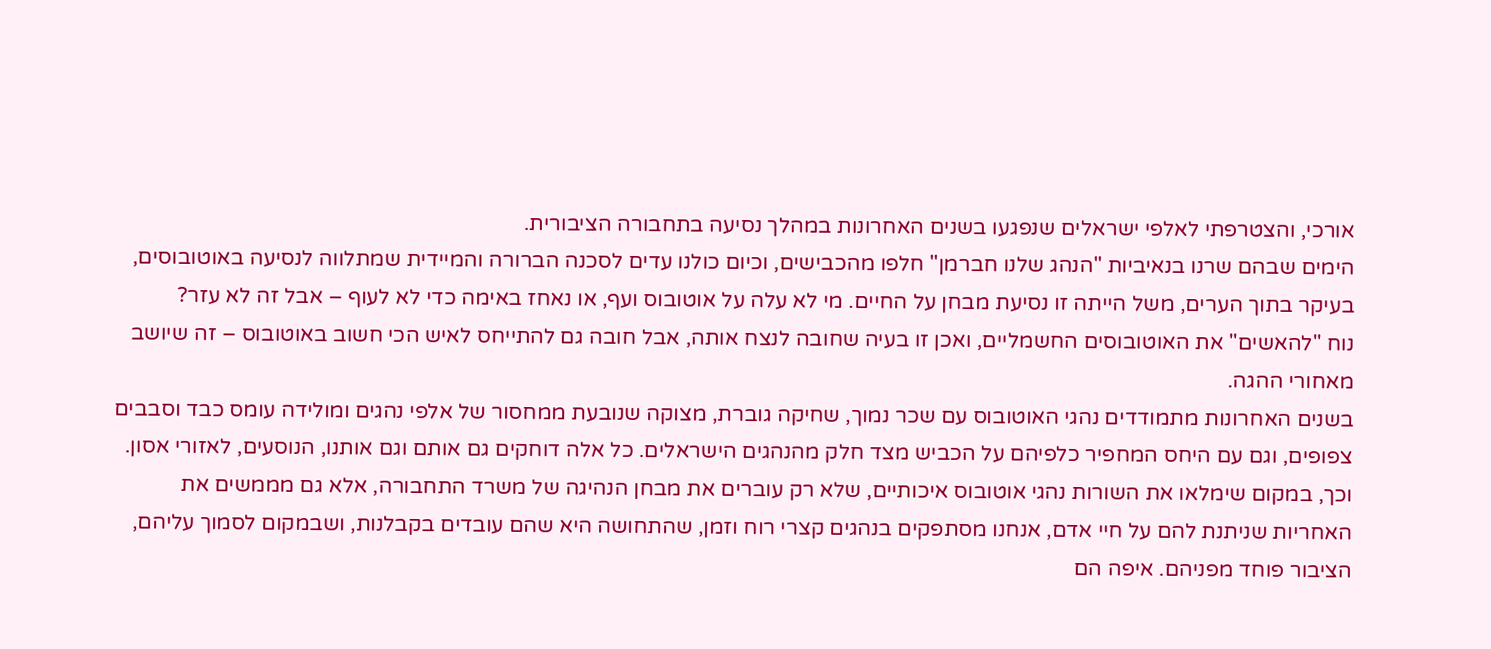אורכי, והצטרפתי לאלפי ישראלים שנפגעו בשנים האחרונות במהלך נסיעה בתחבורה הציבורית.
הימים שבהם שרנו בנאיביות "הנהג שלנו חברמן" חלפו מהכבישים, וכיום כולנו עדים לסכנה הברורה והמיידית שמתלווה לנסיעה באוטובוסים, בעיקר בתוך הערים, משל הייתה זו נסיעת מבחן על החיים. מי לא עלה על אוטובוס ועף, או נאחז באימה כדי לא לעוף – אבל זה לא עזר?
נוח "להאשים" את האוטובוסים החשמליים, ואכן זו בעיה שחובה לנצח אותה, אבל חובה גם להתייחס לאיש הכי חשוב באוטובוס – זה שיושב מאחורי ההגה.
בשנים האחרונות מתמודדים נהגי האוטובוס עם שכר נמוך, שחיקה גוברת, מצוקה שנובעת ממחסור של אלפי נהגים ומולידה עומס כבד וסבבים צפופים, וגם עם היחס המחפיר כלפיהם על הכביש מצד חלק מהנהגים הישראלים. כל אלה דוחקים גם אותם וגם אותנו, הנוסעים, לאזורי אסון.
וכך, במקום שימלאו את השורות נהגי אוטובוס איכותיים, שלא רק עוברים את מבחן הנהיגה של משרד התחבורה, אלא גם מממשים את האחריות שניתנת להם על חיי אדם, אנחנו מסתפקים בנהגים קצרי רוח וזמן, שהתחושה היא שהם עובדים בקבלנות, ושבמקום לסמוך עליהם, הציבור פוחד מפניהם. איפה הם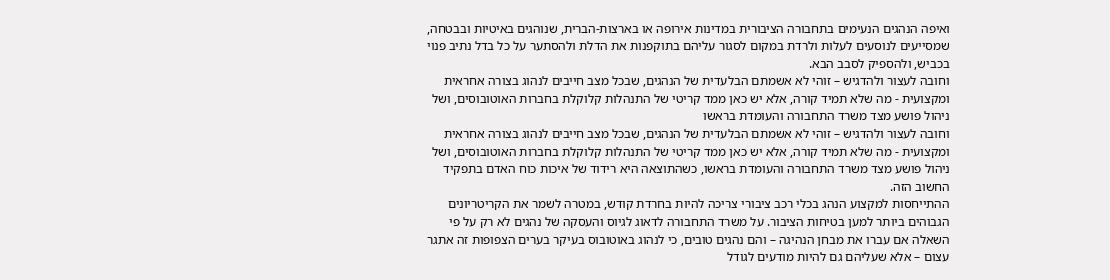ואיפה הנהגים הנעימים בתחבורה הציבורית במדינות אירופה או בארצות-הברית, שנוהגים באיטיות ובבטחה, שמסייעים לנוסעים לעלות ולרדת במקום לסגור עליהם בתוקפנות את הדלת ולהסתער על כל בדל נתיב פנוי בכביש, ולהספיק לסבב הבא.
וחובה לעצור ולהדגיש – זוהי לא אשמתם הבלעדית של הנהגים, שבכל מצב חייבים לנהוג בצורה אחראית ומקצועית - מה שלא תמיד קורה, אלא יש כאן ממד קריטי של התנהלות קלוקלת בחברות האוטובוסים, ושל ניהול פושע מצד משרד התחבורה והעומדת בראשו
וחובה לעצור ולהדגיש – זוהי לא אשמתם הבלעדית של הנהגים, שבכל מצב חייבים לנהוג בצורה אחראית ומקצועית - מה שלא תמיד קורה, אלא יש כאן ממד קריטי של התנהלות קלוקלת בחברות האוטובוסים, ושל ניהול פושע מצד משרד התחבורה והעומדת בראשו, כשהתוצאה היא רידוד של איכות כוח האדם בתפקיד החשוב הזה.
ההתייחסות למקצוע הנהג בכלי רכב ציבורי צריכה להיות בחרדת קודש, במטרה לשמר את הקריטריונים הגבוהים ביותר למען בטיחות הציבור. על משרד התחבורה לדאוג לגיוס והעסקה של נהגים לא רק על פי השאלה אם עברו את מבחן הנהיגה – והם נהגים טובים, כי לנהוג באוטובוס בעיקר בערים הצפופות זה אתגר עצום – אלא שעליהם גם להיות מודעים לגודל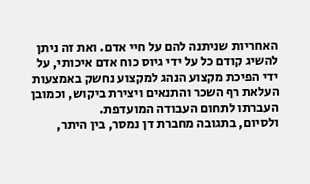האחריות שניתנה להם על חיי אדם. ואת זה ניתן להשיג קודם כל על ידי גיוס כוח אדם איכותי, על ידי הפיכת מקצוע הנהג למקצוע נחשק באמצעות העלאת רף השכר והתנאים ויצירת ביקוש, וכמובן העברתו לתחום העבודה המועדפת.
ולסיום, בתגובה מחברת דן נמסר, בין היתר,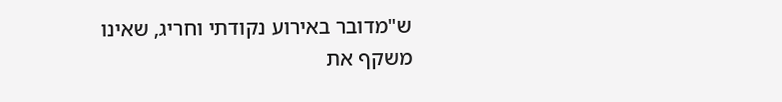ש"מדובר באירוע נקודתי וחריג, שאינו משקף את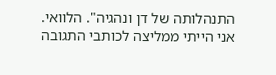התנהלותה של דן ונהגיה". הלוואי. אני הייתי ממליצה לכותבי התגובה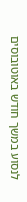לנסוע במשך חודש באוטובוסים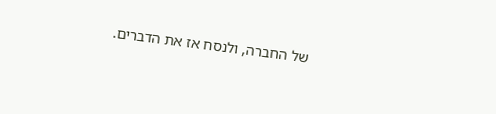של החברה, ולנסח אז את הדברים.